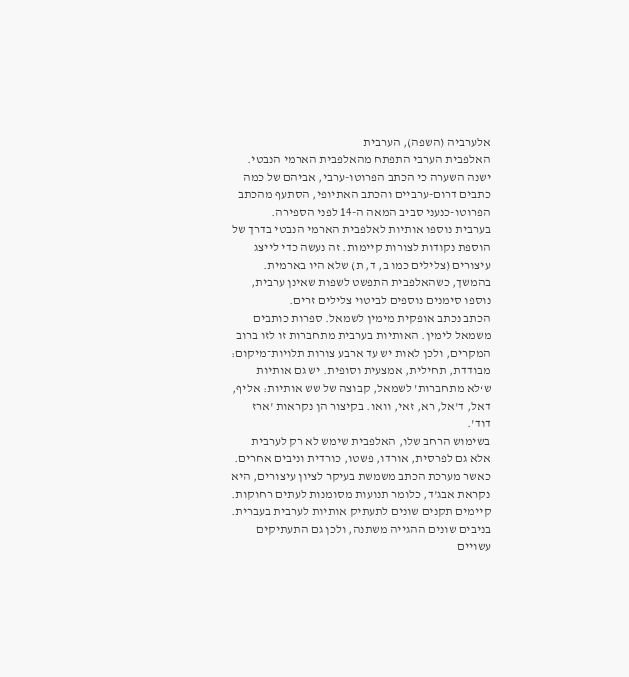אלערביה (השפה), הערבית
האלפבית הערבי התפתח מהאלפבית הארמי הנבטי. ישנה השערה כי הכתב הפרוטו-ערבי, אביהם של כמה כתבים דרום-ערביים והכתב האתיופי, הסתעף מהכתב הפרוטו-כנעני סביב המאה ה-14 לפני הספירה.
בערבית נוספו אותיות לאלפבית הארמי הנבטי בדרך של הוספת נקודות לצורות קיימות. זה נעשה כדי לייצג עיצורים (צלילים כמו ב, ד, ת) שלא היו בארמית. בהמשך, כשהאלפבית התפשט לשפות שאינן ערבית, נוספו סימנים נוספים לביטוי צלילים זרים.
הכתב נכתב אופקית מימין לשמאל. ספרות כותבים משמאל לימין. האותיות בערבית מתחברות זו לזו ברוב המקרים, ולכן לאות יש עד ארבע צורות תלויות־מיקום: מבודדת, תחילית, אמצעית וסופית. יש גם אותיות ש‘לא מתחברות’ לשמאל, קבוצה של שש אותיות: אליף, דאל, ד'אל, רא, זאי, וואו. בקיצור הן נקראות 'ארז דוד'.
בשימוש הרחב שלו, האלפבית שימש לא רק לערבית אלא גם לפרסית, אורדו, פשטו, כורדית וניבים אחרים. כאשר מערכת הכתב משמשת בעיקר לציון עיצורים, היא נקראת אבג'ד, כלומר תנועות מסומנות לעתים רחוקות.
קיימים תקנים שונים לתעתיק אותיות לערבית בעברית. בניבים שונים ההגייה משתנה, ולכן גם התעתיקים עשויים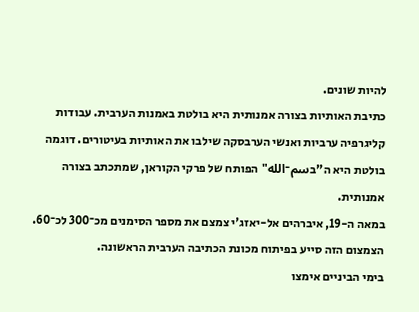להיות שונים.
כתיבת האותיות בצורה אמנותית היא בולטת באמנות הערבית. עבודות קליגרפיה ערביות ואנשי הערבסקה שילבו את האותיות בעיטורים. דוגמה בולטת היא ה"בسم־الله" הפותח של פרקי הקוראן, שמתכתב בצורה אמנותית.
במאה ה-19, איברהים אל-יאזג'י צמצם את מספר הסימנים מכ־300 לכ־60. הצמצום הזה סייע בפיתוח מכונת הכתיבה הערבית הראשונה.
בימי הביניים אימצו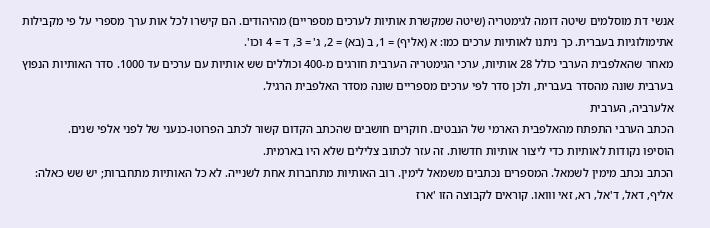אנשי דת מוסלמים שיטה דומה לגימטריה (שיטה שמקשרת אותיות לערכים מספריים) מהיהודים. הם קישרו לכל אות ערך מספרי על פי מקבילות אתימולוגיות בעברית. כך ניתנו לאותיות ערכים כמו: א (אליף) = 1, ב (בא) = 2, ג' = 3, ד = 4 וכו'.
מאחר שהאלפבית הערבי כולל 28 אותיות, ערכי הגימטריה הערבית חורגים מ‑400 וכוללים שש אותיות עם ערכים עד 1000. סדר האותיות הנפוץ בערבית שונה מהסדר בעברית, ולכן סדר לפי ערכים מספריים שונה מסדר האלפבית הרגיל.
אלערביה, הערבית
הכתב הערבי התפתח מהאלפבית הארמי של הנבטים. חוקרים חושבים שהכתב הקדום קשור לכתב הפרוטו-כנעני של לפני אלפי שנים.
הוסיפו נקודות לאותיות כדי ליצור אותיות חדשות. זה עזר לכתוב צלילים שלא היו בארמית.
הכתב נכתב מימין לשמאל. המספרים נכתבים משמאל לימין. רוב האותיות מתחברות אחת לשנייה. לא כל האותיות מתחברות; יש שש כאלה: אליף, דאל, ד'אל, רא, זאי ווואו. קוראים לקבוצה הזו 'ארז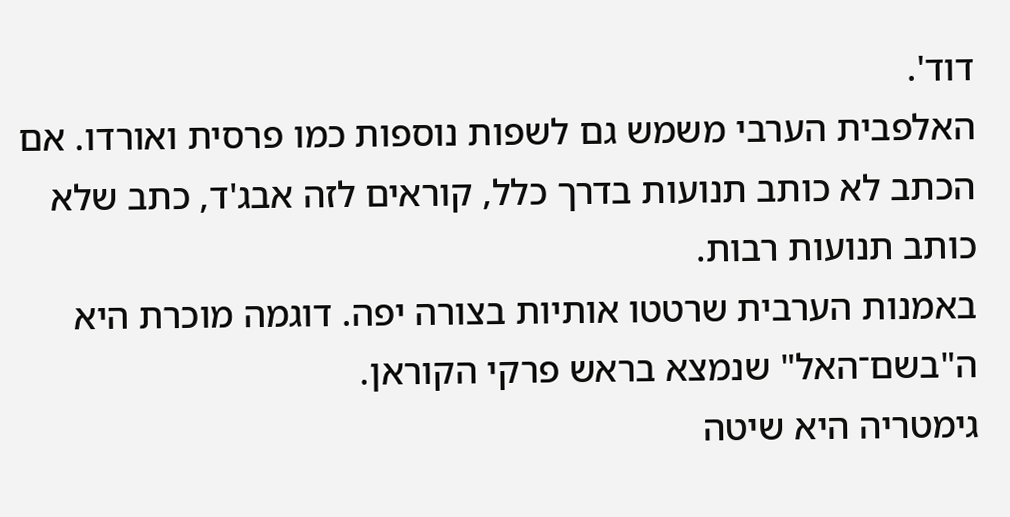דוד'.
האלפבית הערבי משמש גם לשפות נוספות כמו פרסית ואורדו. אם הכתב לא כותב תנועות בדרך כלל, קוראים לזה אבג'ד, כתב שלא כותב תנועות רבות.
באמנות הערבית שרטטו אותיות בצורה יפה. דוגמה מוכרת היא ה"בשם־האל" שנמצא בראש פרקי הקוראן.
גימטריה היא שיטה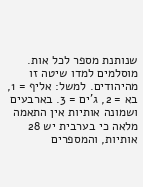שנותנת מספר לכל אות. מוסלמים למדו שיטה זו מהיהודים. למשל: אליף = 1, בא = 2, ג'ים = 3. בארבעים ושמונה אותיות אין התאמה מלאה כי בערבית יש 28 אותיות, והמספרים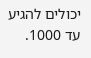יכולים להגיע עד 1000.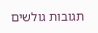תגובות גולשים